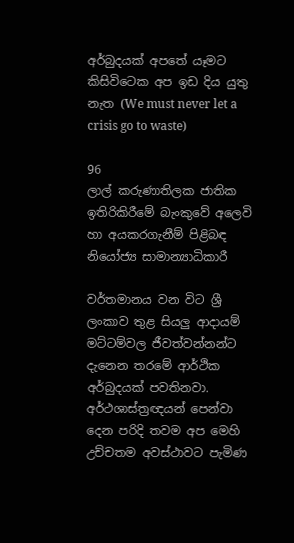අර්බුදයක් අපතේ යෑමට කිසිවිටෙක අප ඉඩ දිය යුතු නැත (We must never let a crisis go to waste)

96
ලාල් කරුණාතිලක ජාතික ඉතිරිකිරීමේ බැංකුවේ අලෙවි හා අයකරගැනීම් පිළිබඳ නියෝජ්‍ය සාමාන්‍යාධිකාරී

වර්තමානය වන විට ශ්‍රී ලංකාව තුළ සියලු ආදායම් මට්ටම්වල ජීවත්වන්නන්ට දැනෙන තරමේ ආර්ථික අර්බුදයක් පවතිනවා. අර්ථශාස්ත්‍රඥයන් පෙන්වා දෙන පරිදි තවම අප මෙහි උච්චතම අවස්ථාවට පැමිණ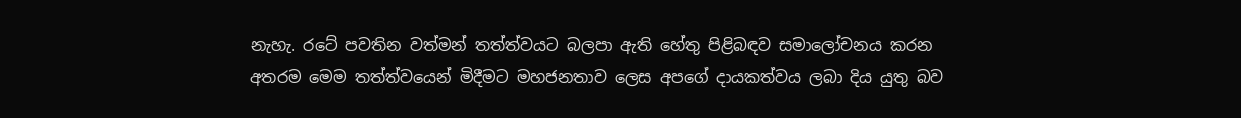නැහැ. රටේ පවතින වත්මන් තත්ත්වයට බලපා ඇති හේතු පිළිබඳව සමාලෝචනය කරන අතරම මෙම තත්ත්වයෙන් මිදීමට මහජනතාව ලෙස අපගේ දායකත්වය ලබා දිය යුතු බව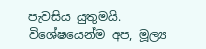පැවසිය යුතුමයි. විශේෂයෙන්ම අප, මූල්‍ය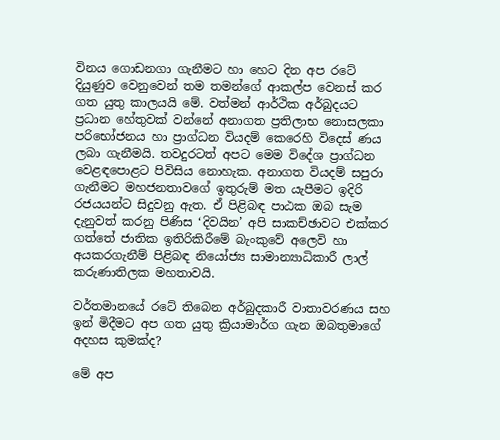විනය ගොඩනගා ගැනීමට හා හෙට දින අප රටේ දියුණුව වෙනුවෙන් තම තමන්ගේ ආකල්ප වෙනස් කර ගත යුතු කාලයයි මේ. වත්මන් ආර්ථික අර්බුදයට ප්‍රධාන හේතුවක් වන්නේ අනාගත ප්‍රතිලාභ නොසලකා පරිභෝජනය හා ප්‍රාග්ධන වියදම් කෙරෙහි විදෙස් ණය ලබා ගැනීමයි. තවදුරටත් අපට මෙම විදේශ ප්‍රාග්ධන වෙළඳපොළට පිවිසිය නොහැක. අනාගත වියදම් සපුරා ගැනීමට මහජනතාවගේ ඉතුරුම් මත යැපීමට ඉදිරි රජයයන්ට සිදුවනු ඇත. ඒ පිළිබඳ පාඨක ඔබ සැම දැනුවත් කරනු පිණිස ‘දිවයින’ අපි සාකච්ඡාවට එක්කර ගත්තේ ජාතික ඉතිරිකිරීමේ බැංකුවේ අලෙවි හා අයකරගැනීම් පිළිබඳ නියෝජ්‍ය සාමාන්‍යාධිකාරී ලාල් කරුණාතිලක මහතාවයි.

වර්තමානයේ රටේ තිබෙන අර්බුදකාරී වාතාවරණය සහ ඉන් මිදීමට අප ගත යුතු ක්‍රියාමාර්ග ගැන ඔබතුමාගේ අදහස කුමක්ද?

මේ අප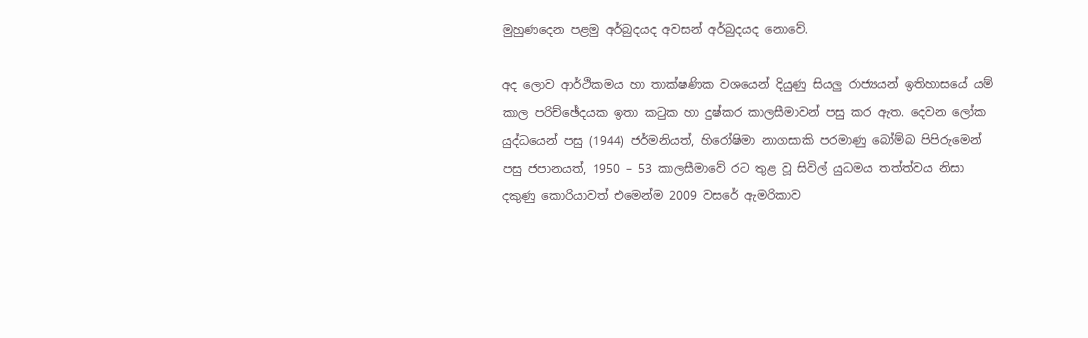මුහුණදෙන පළමු අර්බුදයද අවසන් අර්බුදයද නොවේ.

අද ලොව ආර්ථිකමය හා තාක්ෂණික වශයෙන් දියුණු සියලු රාජ්‍යයන් ඉතිහාසයේ යම් කාල පරිච්ඡේදයක ඉතා කටුක හා දුෂ්කර කාලසීමාවන් පසු කර ඇත. දෙවන ලෝක යුද්ධයෙන් පසු (1944) ජර්මනියත්, හිරෝෂිමා නාගසාකි පරමාණු බෝම්බ පිපිරුමෙන් පසු ජපානයත්, 1950 – 53 කාලසීමාවේ රට තුළ වූ සිවිල් යුධමය තත්ත්වය නිසා දකුණු කොරියාවත් එමෙන්ම 2009 වසරේ ඇමරිකාව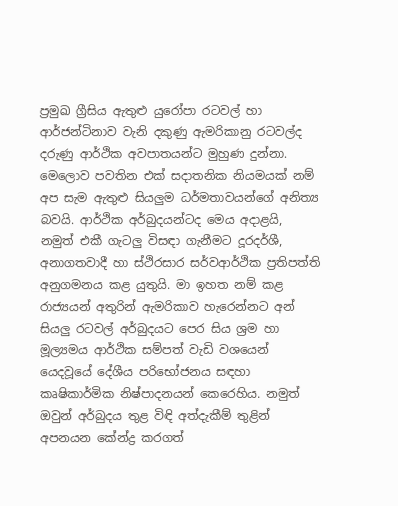ප්‍රමුඛ ග්‍රීසිය ඇතුළු යුරෝපා රටවල් හා ආර්ජන්ටිනාව වැනි දකුණු ඇමරිකානු රටවල්ද දරුණු ආර්ථික අවපාතයන්ට මුහුණ දුන්නා. මෙලොව පවතින එක් සදාතනික නියමයක් නම් අප සැම ඇතුළු සියලුම ධර්මතාවයන්ගේ අනිත්‍ය බවයි. ආර්ථික අර්බුදයන්ටද මෙය අදාළයි, නමුත් එකී ගැටලු විසඳා ගැනීමට දූරදර්ශී, අනාගතවාදී හා ස්ථිරසාර සර්වආර්ථික ප්‍රතිපත්ති අනුගමනය කළ යුතුයි. මා ඉහත නම් කළ රාජ්‍යයන් අතුරින් ඇමරිකාව හැරෙන්නට අන් සියලු රටවල් අර්බුදයට පෙර සිය ශ්‍රම හා මූල්‍යමය ආර්ථික සම්පත් වැඩි වශයෙන් යෙදවූයේ දේශීය පරිභෝජනය සඳහා කෘෂිකාර්මික නිෂ්පාදනයන් කෙරෙහිය. නමුත් ඔවුන් අර්බුදය තුළ විඳි අත්දැකීම් තුළින් අපනයන කේන්ද්‍ර කරගත්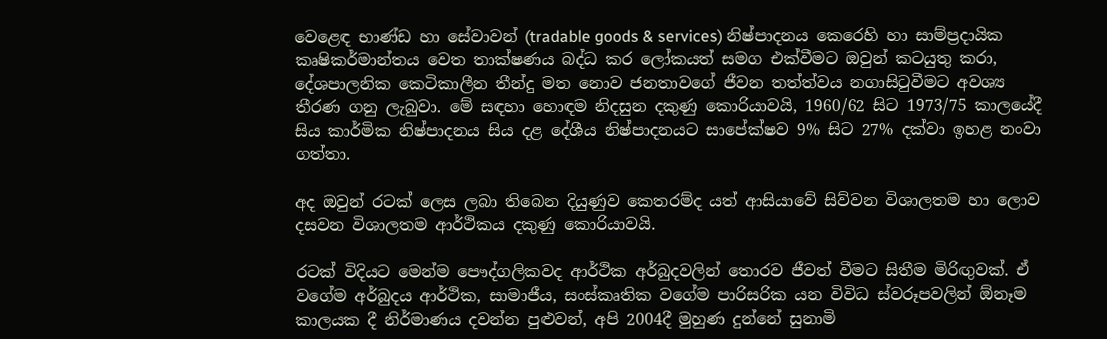වෙළෙඳ භාණ්ඩ හා සේවාවන් (tradable goods & services) නිෂ්පාදනය කෙරෙහි හා සාම්ප්‍රදායික කෘෂිකර්මාන්තය වෙත තාක්ෂණය බද්ධ කර ලෝකයත් සමග එක්වීමට ඔවුන් කටයුතු කරා, දේශපාලනික කෙටිකාලීන තීන්දු මත නොව ජනතාවගේ ජීවන තත්ත්වය නගාසිටුවීමට අවශ්‍ය තීරණ ගනු ලැබුවා. මේ සඳහා හොඳම නිදසුන දකුණු කොරියාවයි, 1960/62 සිට 1973/75 කාලයේදී සිය කාර්මික නිෂ්පාදනය සිය දළ දේශීය නිෂ්පාදනයට සාපේක්ෂව 9% සිට 27% දක්වා ඉහළ නංවා ගත්තා.

අද ඔවුන් රටක් ලෙස ලබා තිබෙන දියුණුව කෙතරම්ද යත් ආසියාවේ සිව්වන විශාලතම හා ලොව දසවන විශාලතම ආර්ථිකය දකුණු කොරියාවයි.

රටක් විදියට මෙන්ම පෞද්ගලිකවද ආර්ථික අර්බුදවලින් තොරව ජීවත් වීමට සිතීම මිරිඟුවක්. ඒ වගේම අර්බුදය ආර්ථික, සාමාජීය, සංස්කෘතික වගේම පාරිසරික යන විවිධ ස්වරූපවලින් ඕනෑම කාලයක දී නිර්මාණය දවන්න පුළුවන්, අපි 2004දී මුහුණ දුන්නේ සුනාමි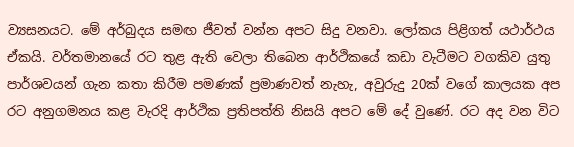ව්‍යසනයට. මේ අර්බුදය සමඟ ජීවත් වන්න අපට සිදු වනවා. ලෝකය පිළිගත් යථාර්ථය ඒකයි. වර්තමානයේ රට තුළ ඇති වෙලා තිබෙන ආර්ථිකයේ කඩා වැටීමට වගකිව යුතු පාර්ශවයන් ගැන කතා කිරීම පමණක් ප්‍රමාණවත් නැහැ, අවුරුදු 20ක් වගේ කාලයක අප රට අනුගමනය කළ වැරදි ආර්ථික ප්‍රතිපත්ති නිසයි අපට මේ දේ වුණේ. රට අද වන විට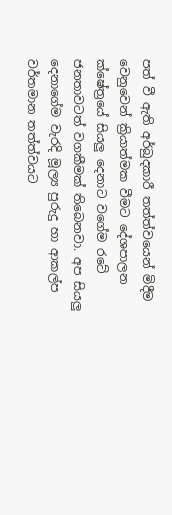පත් වී ඇති අර්බුදකාරී තත්ත්වයෙන් මිදීම වෙනුවෙන් ක්‍රියාත්මක වීමට දේශපාලන ක්ෂේත්‍රයේ සියලු දෙනාට වගේම රටේ ජනතාවටත් වගකීමක් තිබෙනවා. අප සියලු දෙනාගේම වැරදි මූල්‍ය පුරුදු හා ආකල්ප වර්තමාන තත්ත්වයට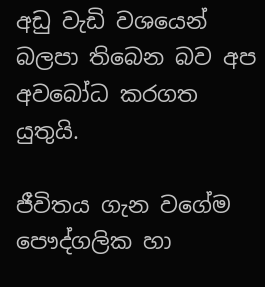අඩු වැඩි වශයෙන් බලපා තිබෙන බව අප අවබෝධ කරගත යුතුයි.

ජීවිතය ගැන වගේම පෞද්ගලික හා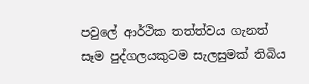පවුලේ ආර්ථික තත්ත්වය ගැනත් සෑම පුද්ගලයකුටම සැලසුමක් තිබිය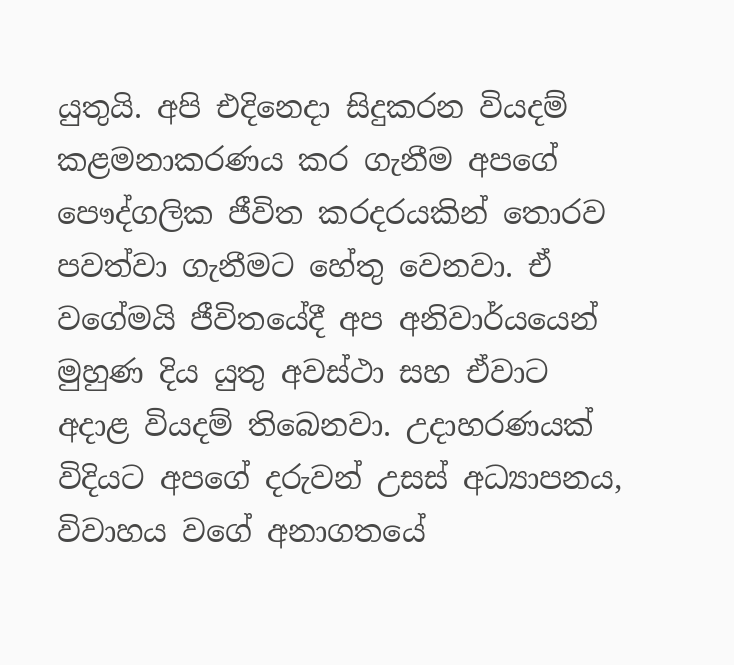යුතුයි. අපි එදිනෙදා සිදුකරන වියදම් කළමනාකරණය කර ගැනීම අපගේ පෞද්ගලික ජීවිත කරදරයකින් තොරව පවත්වා ගැනීමට හේතු වෙනවා. ඒ වගේමයි ජීවිතයේදී අප අනිවාර්යයෙන් මුහුණ දිය යුතු අවස්ථා සහ ඒවාට අදාළ වියදම් තිබෙනවා. උදාහරණයක් විදියට අපගේ දරුවන් උසස් අධ්‍යාපනය, විවාහය වගේ අනාගතයේ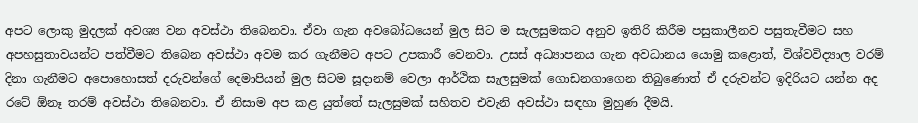අපට ලොකු මුදලක් අවශ්‍ය වන අවස්ථා තිබෙනවා. ඒවා ගැන අවබෝධයෙන් මුල සිට ම සැලසුමකට අනුව ඉතිරි කිරීම පසුකාලීනව පසුතැවීමට සහ අපහසුතාවයන්ට පත්වීමට තිබෙන අවස්ථා අවම කර ගැනීමට අපට උපකාරී වෙනවා. උසස් අධ්‍යාපනය ගැන අවධානය යොමු කළොත්, විශ්වවිද්‍යාල වරම් දිනා ගැනීමට අපොහොසත් දරුවන්ගේ දෙමාපියන් මුල සිටම සූදානම් වෙලා ආර්ථික සැලසුමක් ගොඩනගාගෙන තිබුණොත් ඒ දරුවන්ට ඉදිරියට යන්න අද රටේ ඕනෑ තරම් අවස්ථා තිබෙනවා. ඒ නිසාම අප කළ යුත්තේ සැලසුමක් සහිතව එවැනි අවස්ථා සඳහා මුහුණ දීමයි.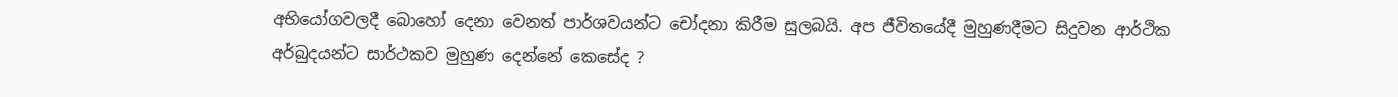අභියෝගවලදී බොහෝ දෙනා වෙනත් පාර්ශවයන්ට චෝදනා කිරීම සුලබයි. අප ජීවිතයේදී මුහුණදීමට සිදුවන ආර්ථික අර්බුදයන්ට සාර්ථකව මුහුණ දෙන්නේ කෙසේද ?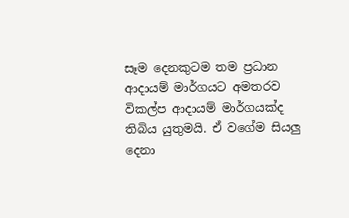සෑම දෙනකුටම තම ප්‍රධාන ආදායම් මාර්ගයට අමතරව විකල්ප ආදායම් මාර්ගයක්ද තිබිය යුතුමයි. ඒ වගේම සියලු දෙනා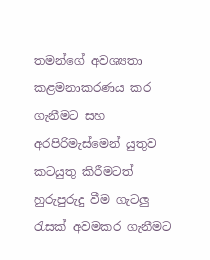තමන්ගේ අවශ්‍යතා කළමනාකරණය කර ගැනීමට සහ අරපිරිමැස්මෙන් යුතුව කටයුතු කිරීමටත් හුරුපුරුදු වීම ගැටලු රැසක් අවමකර ගැනීමට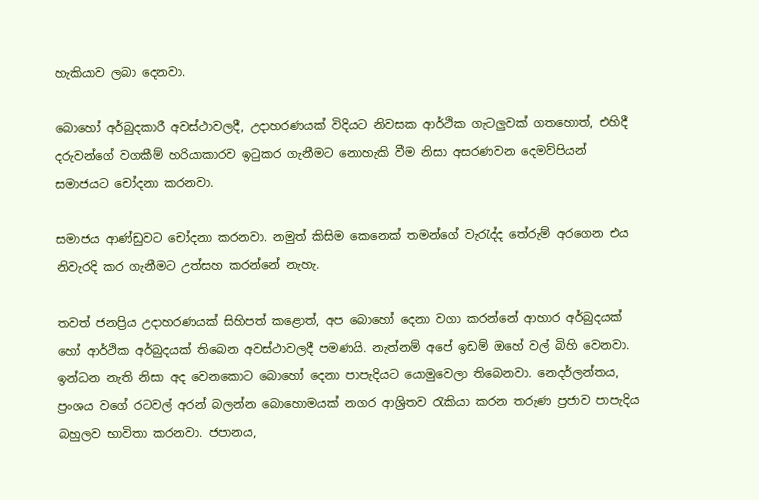හැකියාව ලබා දෙනවා.

බොහෝ අර්බුදකාරී අවස්ථාවලදී, උදාහරණයක් විදියට නිවසක ආර්ථික ගැටලුවක් ගතහොත්, එහිදී දරුවන්ගේ වගකීම් හරියාකාරව ඉටුකර ගැනීමට නොහැකි වීම නිසා අසරණවන දෙමව්පියන් සමාජයට චෝදනා කරනවා.

සමාජය ආණ්ඩුවට චෝදනා කරනවා. නමුත් කිසිම කෙනෙක් තමන්ගේ වැරැද්ද තේරුම් අරගෙන එය නිවැරදි කර ගැනීමට උත්සහ කරන්නේ නැහැ.

තවත් ජනප්‍රිය උදාහරණයක් සිහිපත් කළොත්, අප බොහෝ දෙනා වගා කරන්නේ ආහාර අර්බුදයක් හෝ ආර්ථික අර්බුදයක් තිබෙන අවස්ථාවලදී පමණයි. නැත්නම් අපේ ඉඩම් ඔහේ වල් බිහි වෙනවා. ඉන්ධන නැති නිසා අද වෙනකොට බොහෝ දෙනා පාපැදියට යොමුවෙලා තිබෙනවා. නෙදර්ලන්තය, ප්‍රංශය වගේ රටවල් අරන් බලන්න බොහොමයක් නගර ආශ්‍රිතව රැකියා කරන තරුණ ප්‍රජාව පාපැදිය බහුලව භාවිතා කරනවා. ජපානය,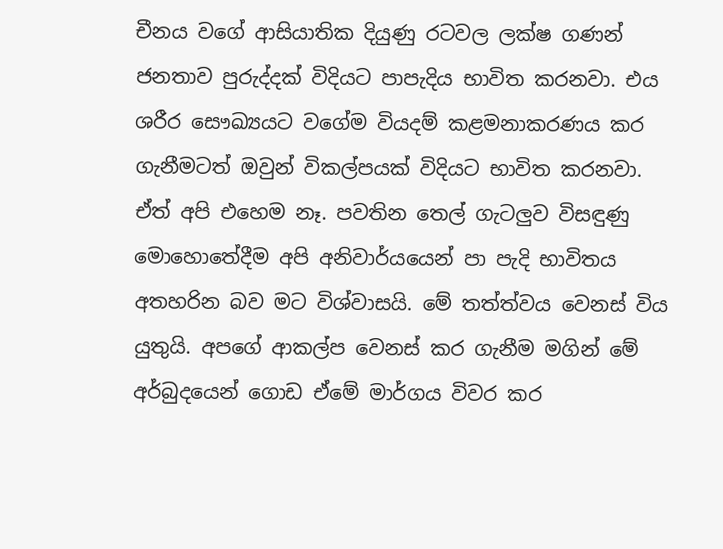චීනය වගේ ආසියාතික දියුණු රටවල ලක්ෂ ගණන් ජනතාව පුරුද්දක් විදියට පාපැදිය භාවිත කරනවා. එය ශරීර සෞඛ්‍යයට වගේම වියදම් කළමනාකරණය කර ගැනීමටත් ඔවුන් විකල්පයක් විදියට භාවිත කරනවා. ඒත් අපි එහෙම නෑ. පවතින තෙල් ගැටලුව විසඳුණු මොහොතේදීම අපි අනිවාර්යයෙන් පා පැදි භාවිතය අතහරින බව මට විශ්වාසයි. මේ තත්ත්වය වෙනස් විය යුතුයි. අපගේ ආකල්ප වෙනස් කර ගැනීම මගින් මේ අර්බුදයෙන් ගොඩ ඒමේ මාර්ගය විවර කර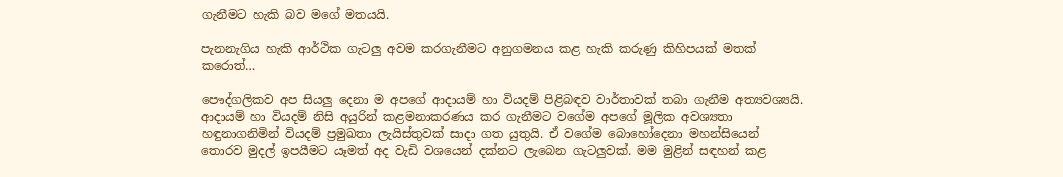ගැනීමට හැකි බව මගේ මතයයි.

පැනනැගිය හැකි ආර්ථික ගැටලු අවම කරගැනීමට අනුගමනය කළ හැකි කරුණු කිහිපයක් මතක් කරොත්…

පෞද්ගලිකව අප සියලු දෙනා ම අපගේ ආදායම් හා වියදම් පිළිබඳව වාර්තාවක් තබා ගැනීම අත්‍යවශ්‍යයි. ආදායම් හා වියදම් නිසි අයුරින් කළමනාකරණය කර ගැනීමට වගේම අපගේ මූලික අවශ්‍යතා හඳුනාගනිමින් වියදම් ප්‍රමුඛතා ලැයිස්තුවක් සාදා ගත යුතුයි. ඒ වගේම බොහෝදෙනා මහන්සියෙන් තොරව මුදල් ඉපයීමට යෑමත් අද වැඩි වශයෙන් දක්නට ලැබෙන ගැටලුවක්. මම මුළින් සඳහන් කළ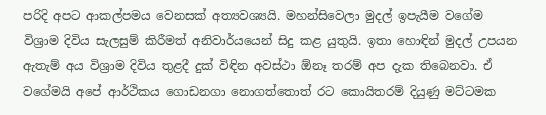පරිදි අපට ආකල්පමය වෙනසක් අත්‍යවශ්‍යයි. මහන්සිවෙලා මුදල් ඉපැයීම වගේම විශ්‍රාම දිවිය සැලසුම් කිරීමත් අනිවාර්යයෙන් සිදු කළ යුතුයි. ඉතා හොඳින් මුදල් උපයන ඇතැම් අය විශ්‍රාම දිවිය තුළදී දුක් විඳින අවස්ථා ඕනෑ තරම් අප දැක තිබෙනවා. ඒ වගේමයි අපේ ආර්ථිකය ගොඩනගා නොගත්තොත් රට කොයිතරම් දියුණු මට්ටමක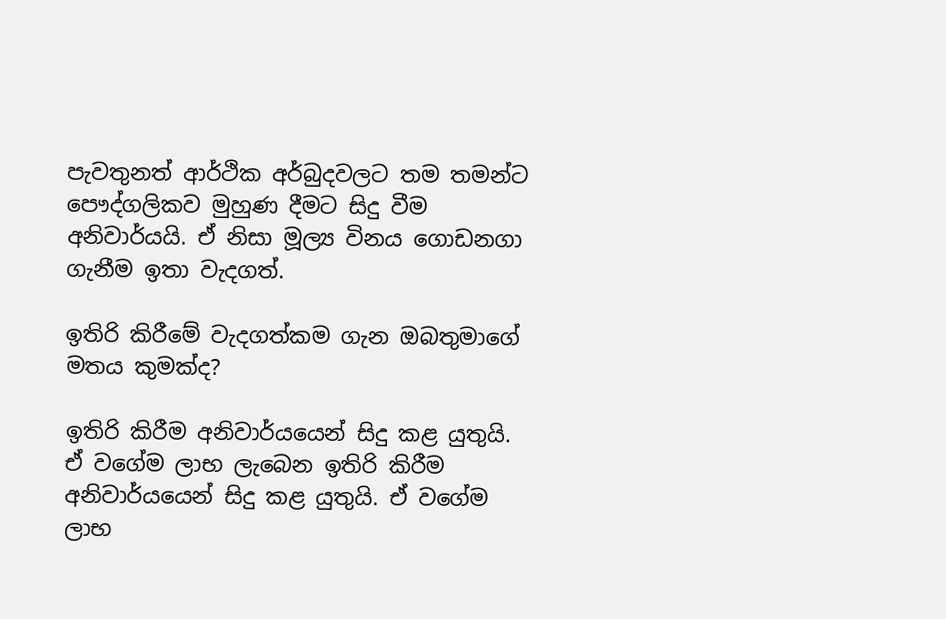පැවතුනත් ආර්ථික අර්බුදවලට තම තමන්ට පෞද්ගලිකව මුහුණ දීමට සිදු වීම අනිවාර්යයි. ඒ නිසා මූල්‍ය විනය ගොඩනගා ගැනීම ඉතා වැදගත්.

ඉතිරි කිරීමේ වැදගත්කම ගැන ඔබතුමාගේ මතය කුමක්ද?

ඉතිරි කිරීම අනිවාර්යයෙන් සිදු කළ යුතුයි. ඒ වගේම ලාභ ලැබෙන ඉතිරි කිරීම අනිවාර්යයෙන් සිදු කළ යුතුයි. ඒ වගේම ලාභ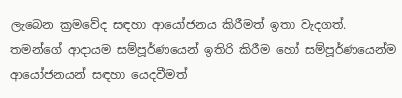ලැබෙන ක්‍රමවේද සඳහා ආයෝජනය කිරීමත් ඉතා වැදගත්. තමන්ගේ ආදායම සම්පූර්ණයෙන් ඉතිරි කිරීම හෝ සම්පූර්ණයෙන්ම ආයෝජනයන් සඳහා යෙදවීමත්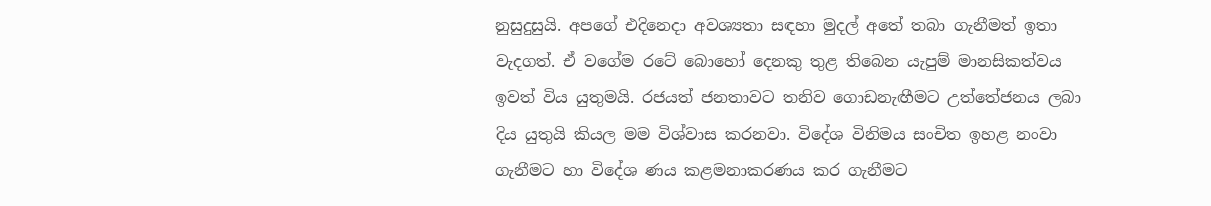නුසුදුසුයි. අපගේ එදිනෙදා අවශ්‍යතා සඳහා මුදල් අතේ තබා ගැනීමත් ඉතා වැදගත්. ඒ වගේම රටේ බොහෝ දෙනකු තුළ තිබෙන යැපුම් මානසිකත්වය ඉවත් විය යුතුමයි. රජයත් ජනතාවට තනිව ගොඩනැඟීමට උත්තේජනය ලබා දිය යුතුයි කියල මම විශ්වාස කරනවා. විදේශ විනිමය සංචිත ඉහළ නංවා ගැනීමට හා විදේශ ණය කළමනාකරණය කර ගැනීමට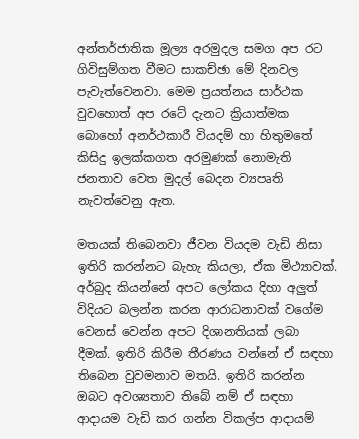අන්තර්ජාතික මූල්‍ය අරමුදල සමග අප රට ගිවිසුම්ගත වීමට සාකච්ඡා මේ දිනවල පැවැත්වෙනවා. මෙම ප්‍රයත්නය සාර්ථක වුවහොත් අප රටේ දැනට ක්‍රියාත්මක බොහෝ අනර්ථකාරී වියදම් හා හිතුමතේ කිසිදු ඉලක්කගත අරමුණක් නොමැති ජනතාව වෙත මුදල් බෙදන ව්‍යපෘති නැවත්වෙනු ඇත.

මතයක් තිබෙනවා ජීවන වියදම වැඩි නිසා ඉතිරි කරන්නට බැහැ කියලා, ඒක මිථ්‍යාවක්. අර්බුද කියන්නේ අපට ලෝකය දිහා අලුත් විදියට බලන්න කරන ආරාධනාවක් වගේම වෙනස් වෙන්න අපට දිශානතියක් ලබා දීමක්. ඉතිරි කිරීම තීරණය වන්නේ ඒ සඳහා තිබෙන වුවමනාව මතයි. ඉතිරි කරන්න ඔබට අවශ්‍යතාව තිබේ නම් ඒ සඳහා ආදායම වැඩි කර ගන්න විකල්ප ආදායම්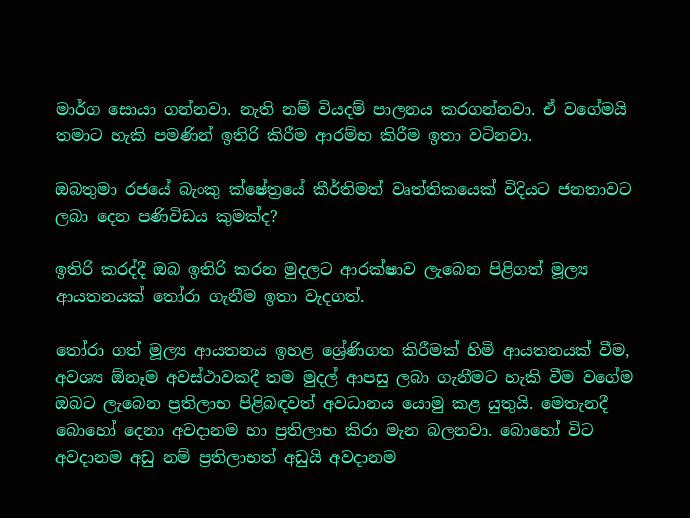මාර්ග සොයා ගන්නවා. නැති නම් වියදම් පාලනය කරගන්නවා. ඒ වගේමයි තමාට හැකි පමණින් ඉතිරි කිරීම ආරම්භ කිරීම ඉතා වටිනවා.

ඔබතුමා රජයේ බැංකු ක්ෂේත්‍රයේ කීර්තිමත් වෘත්තිකයෙක් විදියට ජනතාවට ලබා දෙන පණිවිඩය කුමක්ද?

ඉතිරි කරද්දී ඔබ ඉතිරි කරන මුදලට ආරක්ෂාව ලැබෙන පිළිගත් මූල්‍ය ආයතනයක් තෝරා ගැනීම ඉතා වැදගත්.

තෝරා ගත් මූල්‍ය ආයතනය ඉහළ ශ්‍රේණිගත කිරීමක් හිමි ආයතනයක් වීම, අවශ්‍ය ඕනෑම අවස්ථාවකදී තම මුදල් ආපසු ලබා ගැනීමට හැකි වීම වගේම ඔබට ලැබෙන ප්‍රතිලාභ පිළිබඳවත් අවධානය යොමු කළ යුතුයි. මෙතැනදී බොහෝ දෙනා අවදානම හා ප්‍රතිලාභ කිරා මැන බලනවා. බොහෝ විට අවදානම අඩු නම් ප්‍රතිලාභත් අඩුයි අවදානම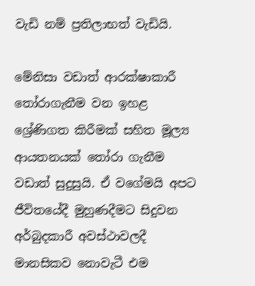වැඩි නම් ප්‍රතිලාභත් වැඩියි.

මේනිසා වඩාත් ආරක්ෂාකාරී තෝරාගැනීම වන ඉහළ ශ්‍රේණිගත කිරීමක් සහිත මූල්‍ය ආයතනයක් තෝරා ගැනීම වඩාත් සුදුසුයි. ඒ වගේමයි අපට ජීවිතයේදී මුහුණදීමට සිදුවන අර්බුදකාරී අවස්ථාවලදී මානසිකව නොවැටී එම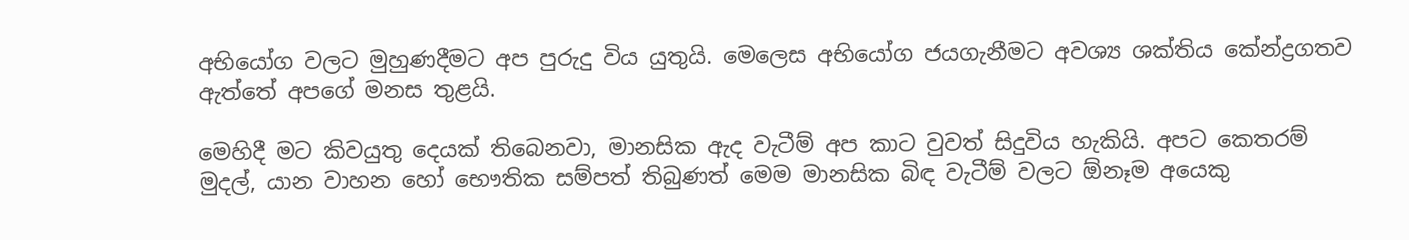අභියෝග වලට මුහුණදීමට අප පුරුදු විය යුතුයි. මෙලෙස අභියෝග ජයගැනීමට අවශ්‍ය ශක්තිය කේන්ද්‍රගතව ඇත්තේ අපගේ මනස තුළයි.

මෙහිදී මට කිවයුතු දෙයක් තිබෙනවා, මානසික ඇද වැටීම් අප කාට වුවත් සිදුවිය හැකියි. අපට කෙතරම් මුදල්, යාන වාහන හෝ භෞතික සම්පත් තිබුණත් මෙම මානසික බිඳ වැටීම් වලට ඕනෑම අයෙකු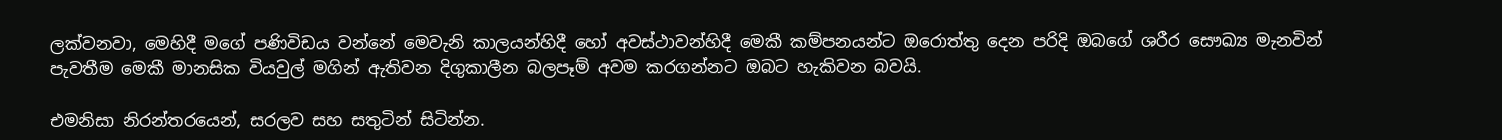ලක්වනවා, මෙහිදී මගේ පණිවිඩය වන්නේ මෙවැනි කාලයන්හිදී හෝ අවස්ථාවන්හිදී මෙකී කම්පනයන්ට ඔරොත්තු දෙන පරිදි ඔබගේ ශරීර සෞඛ්‍ය මැනවින් පැවතීම මෙකී මානසික වියවුල් මගින් ඇතිවන දිගුකාලීන බලපෑම් අවම කරගන්නට ඔබට හැකිවන බවයි.

එමනිසා නිරන්තරයෙන්, සරලව සහ සතුටින් සිටින්න.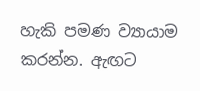හැකි පමණ ව්‍යායාම කරන්න. ඇඟට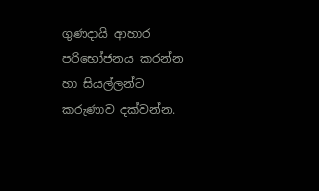ගුණදායි ආහාර පරිභෝජනය කරන්න හා සියල්ලන්ට කරුණාව දක්වන්න.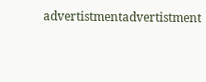advertistmentadvertistment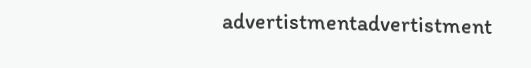advertistmentadvertistment